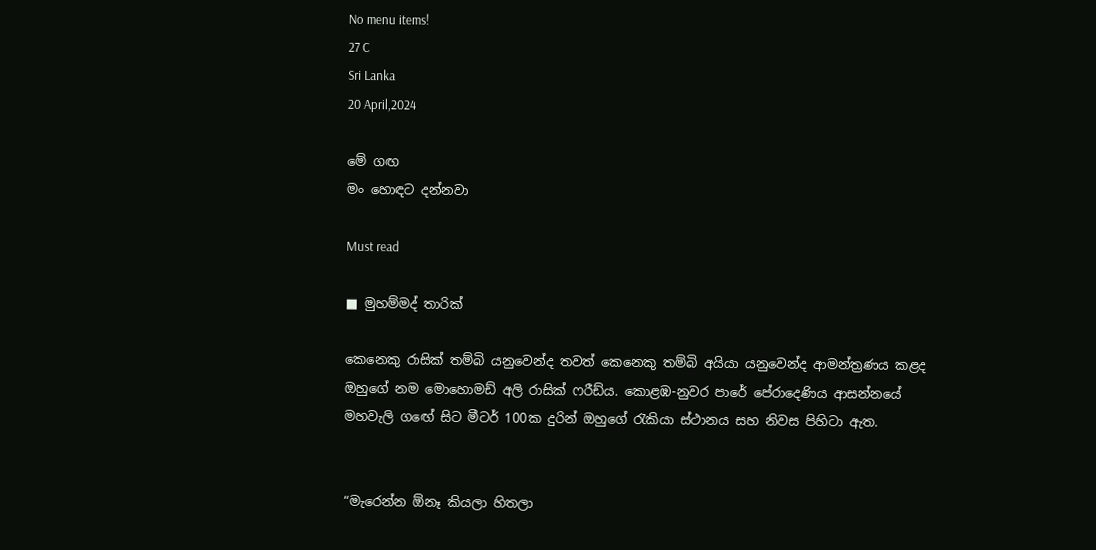No menu items!
27 C
Sri Lanka
20 April,2024

මේ ගඟ
මං හොඳට දන්නවා

Must read

■ මුහම්මද් තාරික්

කෙනෙකු රාසික් තම්බි යනුවෙන්ද තවත් කෙනෙකු තම්බි අයියා යනුවෙන්ද ආමන්ත්‍රණය කළද ඔහුගේ නම මොහොමඩ් අලි රාසික් ෆරීඩ්ය. කොළඹ-නුවර පාරේ පේරාදෙණිය ආසන්නයේ මහවැලි ගඟේ සිට මීටර් 100ක දුරින් ඔහුගේ රැකියා ස්ථානය සහ නිවස පිහිටා ඇත.


“මැරෙන්න ඕනෑ කියලා හිතලා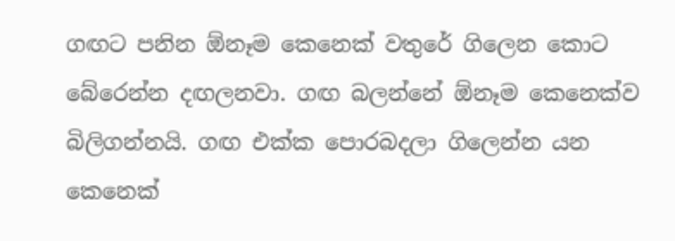ගඟට පනින ඕනෑම කෙනෙක් වතුරේ ගිලෙන කොට බේරෙන්න දඟලනවා. ගඟ බලන්නේ ඕනෑම කෙනෙක්ව බිලිගන්නයි. ගඟ එක්ක පොරබදලා ගිලෙන්න යන කෙනෙක්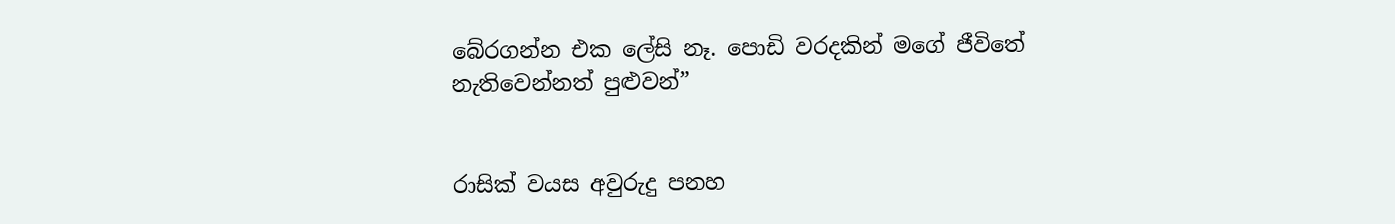බේරගන්න එක ලේසි නෑ. පොඩි වරදකින් මගේ ජීවිතේ නැතිවෙන්නත් පුළුවන්”


රාසික් වයස අවුරුදු පනහ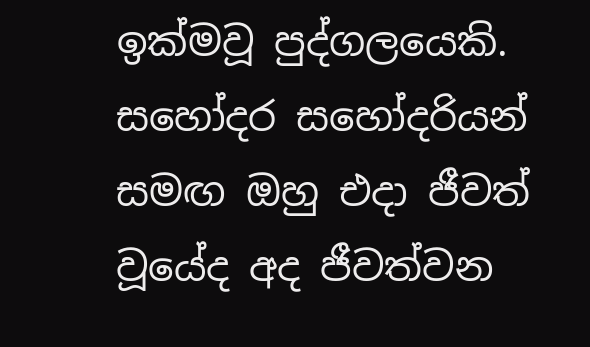ඉක්මවූ පුද්ගලයෙකි. සහෝදර සහෝදරියන් සමඟ ඔහු එදා ජීවත් වූයේද අද ජීවත්වන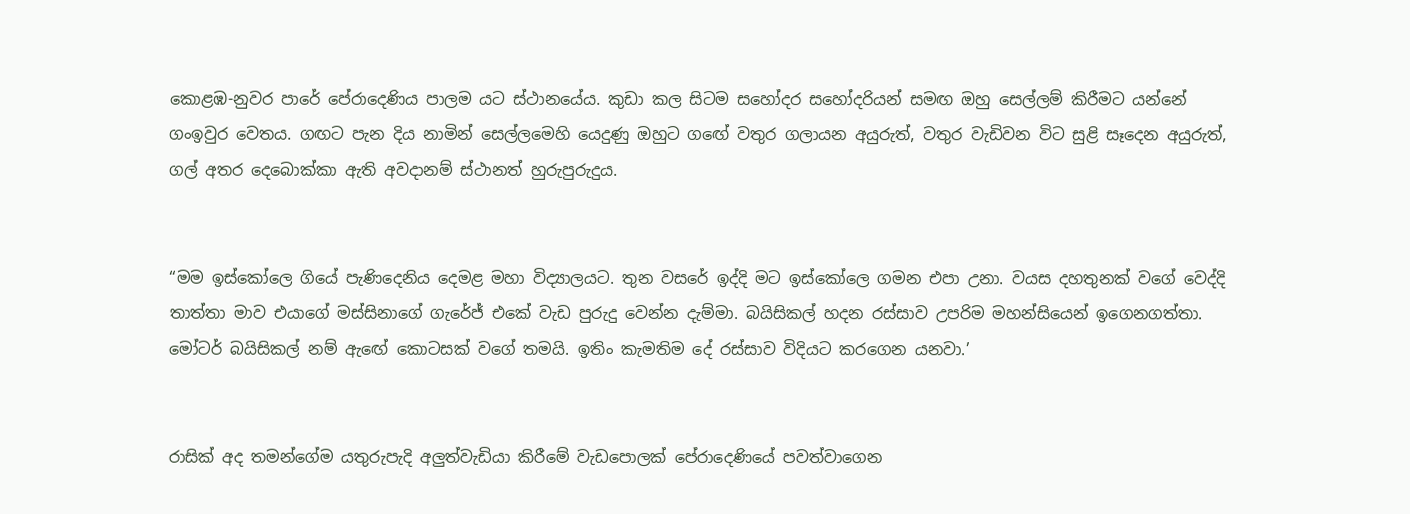කොළඹ-නුවර පාරේ පේරාදෙණිය පාලම යට ස්ථානයේය. කුඩා කල සිටම සහෝදර සහෝදරියන් සමඟ ඔහු සෙල්ලම් කිරීමට යන්නේ ගංඉවුර වෙතය. ගඟට පැන දිය නාමින් සෙල්ලමෙහි යෙදුණු ඔහුට ගඟේ වතුර ගලායන අයුරුත්, වතුර වැඩිවන විට සුළි සෑදෙන අයුරුත්, ගල් අතර දෙබොක්කා ඇති අවදානම් ස්ථානත් හුරුපුරුදුය.


“මම ඉස්කෝලෙ ගියේ පැණිදෙනිය දෙමළ මහා විද්‍යාලයට. තුන වසරේ ඉද්දි මට ඉස්කෝලෙ ගමන එපා උනා. වයස දහතුනක් වගේ වෙද්දි තාත්තා මාව එයාගේ මස්සිනාගේ ගැරේජ් එකේ වැඩ පුරුදු වෙන්න දැම්මා. බයිසිකල් හදන රස්සාව උපරිම මහන්සියෙන් ඉගෙනගත්තා. මෝටර් බයිසිකල් නම් ඇඟේ කොටසක් වගේ තමයි. ඉතිං කැමතිම දේ රස්සාව විදියට කරගෙන යනවා.’


රාසික් අද තමන්ගේම යතුරුපැදි අලුත්වැඩියා කිරීමේ වැඩපොලක් පේරාදෙණියේ පවත්වාගෙන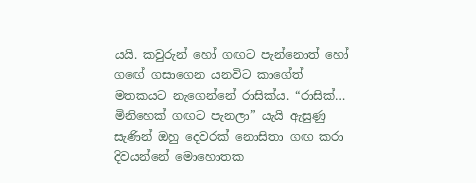යයි. කවුරුන් හෝ ගඟට පැන්නොත් හෝ ගඟේ ගසාගෙන යනවිට කාගේත් මතකයට නැගෙන්නේ රාසික්ය. “රාසික්… මිනිහෙක් ගඟට පැනලා” යැයි ඇසුණු සැණින් ඔහු දෙවරක් නොසිතා ගඟ කරා දිවයන්නේ මොහොතක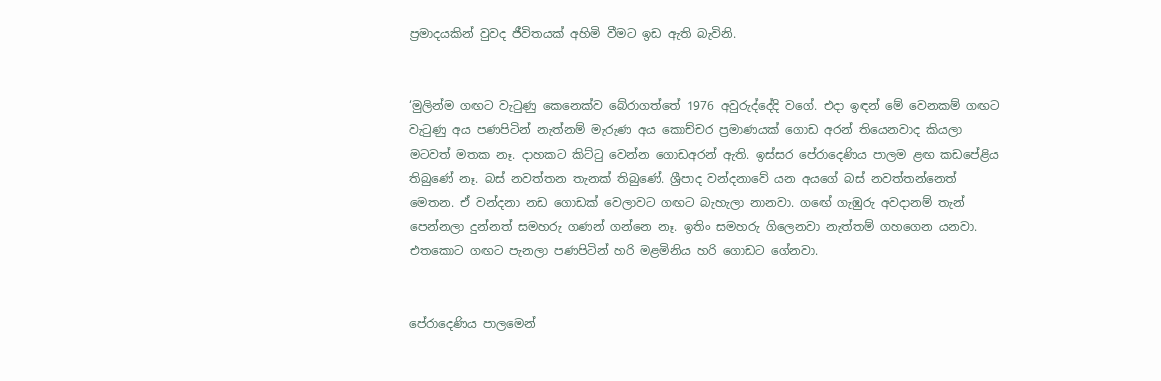ප්‍රමාදයකින් වුවද ජීවිතයක් අහිමි වීමට ඉඩ ඇති බැවිනි.


‘මුලින්ම ගඟට වැටුණු කෙනෙක්ව බේරාගත්තේ 1976 අවුරුද්දේදි වගේ. එදා ඉඳන් මේ වෙනකම් ගඟට වැටුණු අය පණපිටින් නැත්නම් මැරුණ අය කොච්චර ප්‍රමාණයක් ගොඩ අරන් තියෙනවාද කියලා මටවත් මතක නෑ. දාහකට කිට්ටු වෙන්න ගොඩඅරන් ඇති. ඉස්සර පේරාදෙණිය පාලම ළඟ කඩපේළිය තිබුණේ නෑ. බස් නවත්තන තැනක් තිබුණේ. ශ්‍රීපාද වන්දනාවේ යන අයගේ බස් නවත්තන්නෙත් මෙතන. ඒ වන්දනා නඩ ගොඩක් වෙලාවට ගඟට බැහැලා නානවා. ගඟේ ගැඹුරු අවදානම් තැන් පෙන්නලා දුන්නත් සමහරු ගණන් ගන්නෙ නෑ. ඉතිං සමහරු ගිලෙනවා නැත්තම් ගහගෙන යනවා. එතකොට ගඟට පැනලා පණපිටින් හරි මළමිනිය හරි ගොඩට ගේනවා.


පේරාදෙණිය පාලමෙන්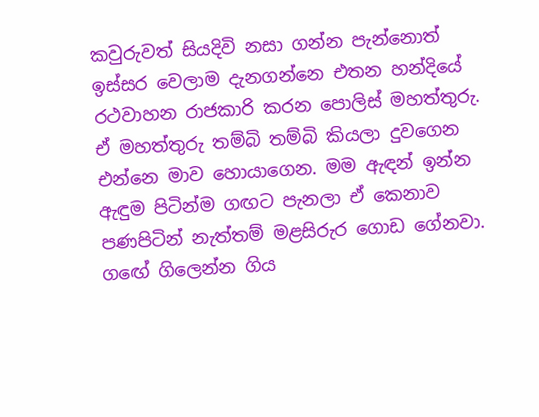කවුරුවත් සියදිවි නසා ගන්න පැන්නොත් ඉස්සර වෙලාම දැනගන්නෙ එතන හන්දියේ රථවාහන රාජකාරි කරන පොලිස් මහත්තුරු. ඒ මහත්තුරු තම්බි තම්බි කියලා දුවගෙන එන්නෙ මාව හොයාගෙන. මම ඇඳන් ඉන්න ඇඳුම පිටින්ම ගඟට පැනලා ඒ කෙනාව පණපිටින් නැත්තම් මළසිරුර ගොඩ ගේනවා. ගඟේ ගිලෙන්න ගිය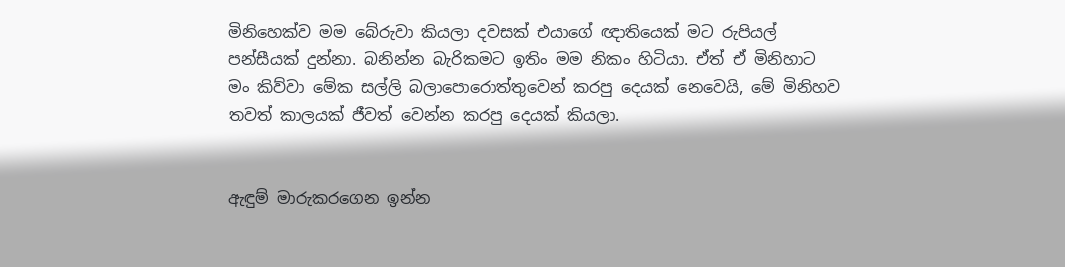මිනිහෙක්ව මම බේරුවා කියලා දවසක් එයාගේ ඥාතියෙක් මට රුපියල් පන්සීයක් දුන්නා. බනින්න බැරිකමට ඉතිං මම නිකං හිටියා. ඒත් ඒ මිනිහාට මං කිව්වා මේක සල්ලි බලාපොරොත්තුවෙන් කරපු දෙයක් නෙවෙයි, මේ මිනිහව තවත් කාලයක් ජීවත් වෙන්න කරපු දෙයක් කියලා.


ඇඳුම් මාරුකරගෙන ඉන්න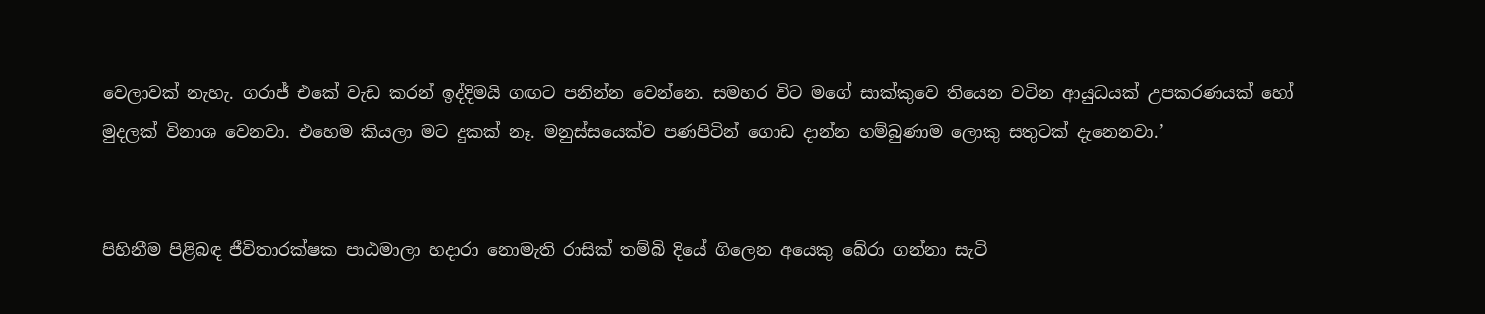වෙලාවක් නැහැ. ගරාජ් එකේ වැඩ කරන් ඉද්දිමයි ගඟට පනින්න වෙන්නෙ. සමහර විට මගේ සාක්කුවෙ තියෙන වටින ආයුධයක් උපකරණයක් හෝ මුදලක් විනාශ වෙනවා. එහෙම කියලා මට දුකක් නෑ. මනුස්සයෙක්ව පණපිටින් ගොඩ දාන්න හම්බුණාම ලොකු සතුටක් දැනෙනවා.’


පිහිනීම පිළිබඳ ජීවිතාරක්ෂක පාඨමාලා හදාරා නොමැති රාසික් තම්බි දියේ ගිලෙන අයෙකු බේරා ගන්නා සැටි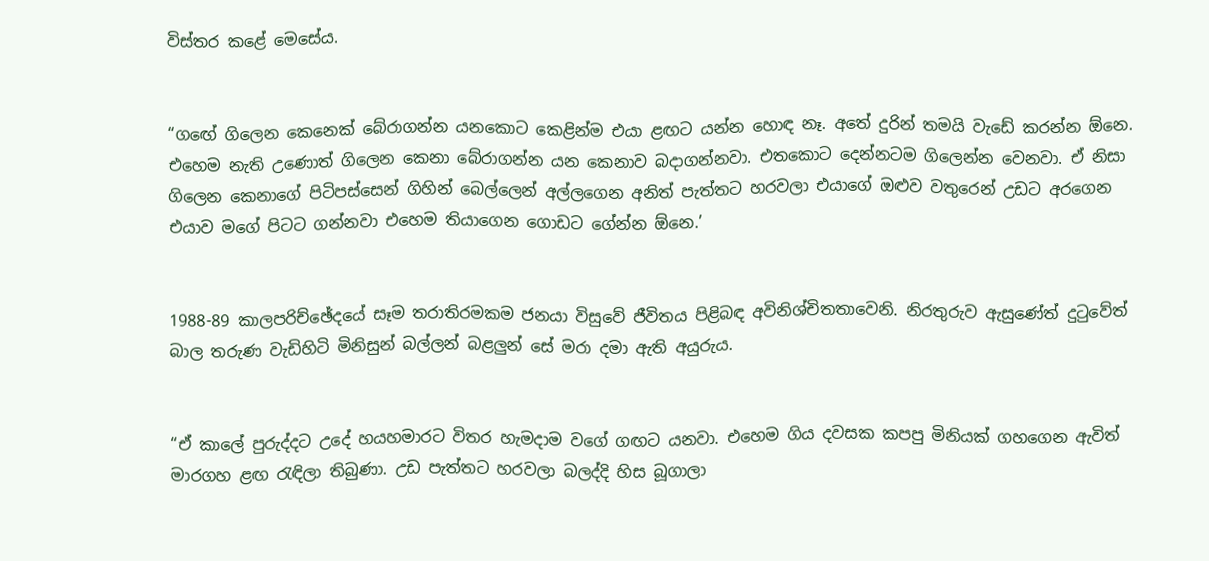විස්තර කළේ මෙසේය.


“ගඟේ ගිලෙන කෙනෙක් බේරාගන්න යනකොට කෙළින්ම එයා ළඟට යන්න හොඳ නෑ. අතේ දුරින් තමයි වැඩේ කරන්න ඕනෙ. එහෙම නැති උණොත් ගිලෙන කෙනා බේරාගන්න යන කෙනාව බදාගන්නවා. එතකොට දෙන්නටම ගිලෙන්න වෙනවා. ඒ නිසා ගිලෙන කෙනාගේ පිටිපස්සෙන් ගිහින් බෙල්ලෙන් අල්ලගෙන අනිත් පැත්තට හරවලා එයාගේ ඔළුව වතුරෙන් උඩට අරගෙන එයාව මගේ පිටට ගන්නවා එහෙම තියාගෙන ගොඩට ගේන්න ඕනෙ.’


1988-89 කාලපරිච්ඡේදයේ සෑම තරාතිරමකම ජනයා විසුවේ ජීවිතය පිළිබඳ අවිනිශ්චිතතාවෙනි. නිරතුරුව ඇසුණේත් දුටුවේත් බාල තරුණ වැඩිහිටි මිනිසුන් බල්ලන් බළලුන් සේ මරා දමා ඇති අයුරුය.


“ඒ කාලේ පුරුද්දට උදේ හයහමාරට විතර හැමදාම වගේ ගඟට යනවා. එහෙම ගිය දවසක කපපු මිනියක් ගහගෙන ඇවිත් මාරගහ ළඟ රැඳිලා තිබුණා. උඩ පැත්තට හරවලා බලද්දි හිස බූගාලා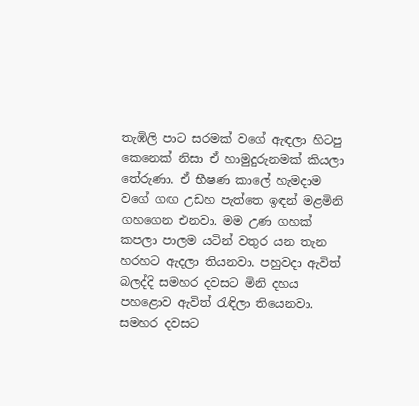තැඹිලි පාට සරමක් වගේ ඇඳලා හිටපු කෙනෙක් නිසා ඒ හාමුදුරුනමක් කියලා තේරුණා. ඒ භීෂණ කාලේ හැමදාම වගේ ගඟ උඩහ පැත්තෙ ඉඳන් මළමිනි ගහගෙන එනවා. මම උණ ගහක් කපලා පාලම යටින් වතුර යන තැන හරහට ඇදලා තියනවා. පහුවදා ඇවිත් බලද්දි සමහර දවසට මිනි දහය පහළොව ඇවිත් රැඳිලා තියෙනවා. සමහර දවසට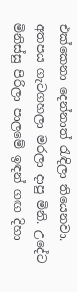එක්කෙනා දෙන්නාත් රැඳිලා තියෙනවා. අතපය ගැටගහලා මරලා දාපු මිනි. උදේට මිනිස්සු පිරිලා පාලමේ ඉඳන් ගඟ දිහා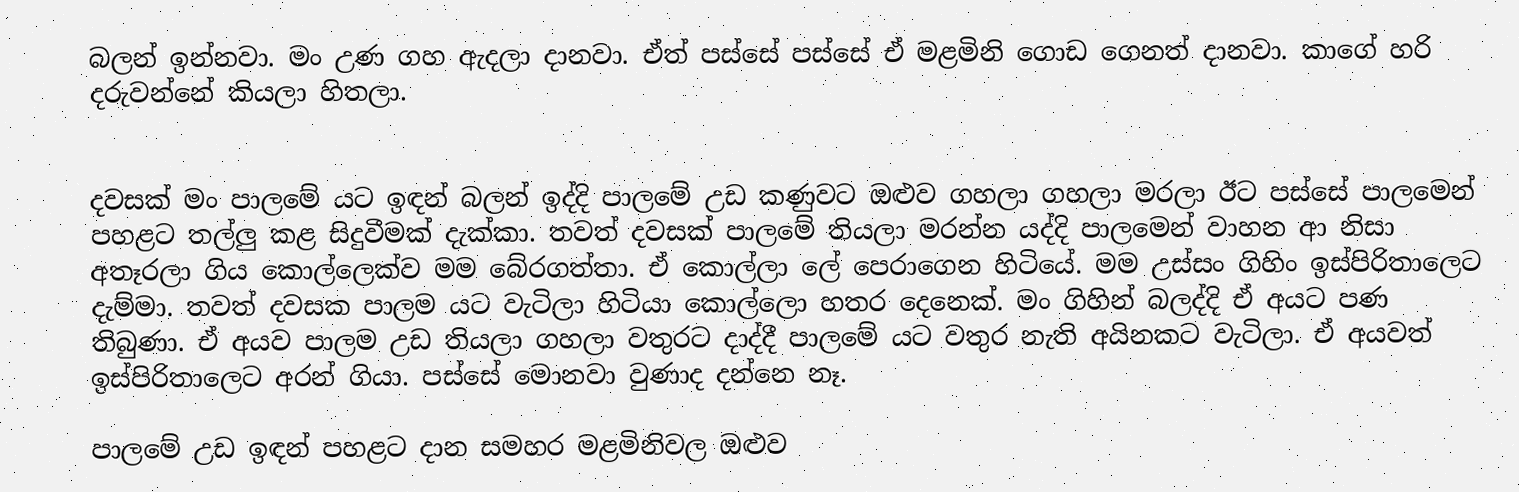බලන් ඉන්නවා. මං උණ ගහ ඇදලා දානවා. ඒත් පස්සේ පස්සේ ඒ මළමිනි ගොඩ ගෙනත් දානවා. කාගේ හරි දරුවන්නේ කියලා හිතලා.


දවසක් මං පාලමේ යට ඉඳන් බලන් ඉද්දි පාලමේ උඩ කණුවට ඔළුව ගහලා ගහලා මරලා ඊට පස්සේ පාලමෙන් පහළට තල්ලු කළ සිදුවීමක් දැක්කා. තවත් දවසක් පාලමේ තියලා මරන්න යද්දි පාලමෙන් වාහන ආ නිසා අතෑරලා ගිය කොල්ලෙක්ව මම බේරගත්තා. ඒ කොල්ලා ලේ පෙරාගෙන හිටියේ. මම උස්සං ගිහිං ඉස්පිරිතාලෙට දැම්මා. තවත් දවසක පාලම යට වැටිලා හිටියා කොල්ලො හතර දෙනෙක්. මං ගිහින් බලද්දි ඒ අයට පණ තිබුණා. ඒ අයව පාලම උඩ තියලා ගහලා වතුරට දාද්දී පාලමේ යට වතුර නැති අයිනකට වැටිලා. ඒ අයවත් ඉස්පිරිතාලෙට අරන් ගියා. පස්සේ මොනවා වුණාද දන්නෙ නෑ.

පාලමේ උඩ ඉඳන් පහළට දාන සමහර මළමිනිවල ඔළුව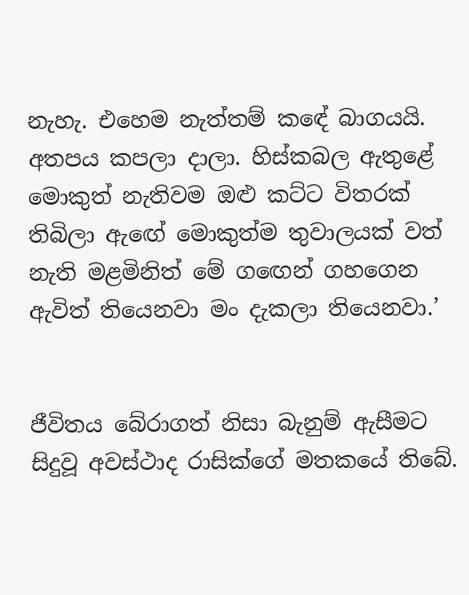නැහැ. එහෙම නැත්තම් කඳේ බාගයයි. අතපය කපලා දාලා. හිස්කබල ඇතුළේ මොකුත් නැතිවම ඔළු කට්ට විතරක් තිබිලා ඇඟේ මොකුත්ම තුවාලයක් වත් නැති මළමිනිත් මේ ගඟෙන් ගහගෙන ඇවිත් තියෙනවා මං දැකලා තියෙනවා.’


ජීවිතය බේරාගත් නිසා බැනුම් ඇසීමට සිදුවූ අවස්ථාද රාසික්ගේ මතකයේ තිබේ.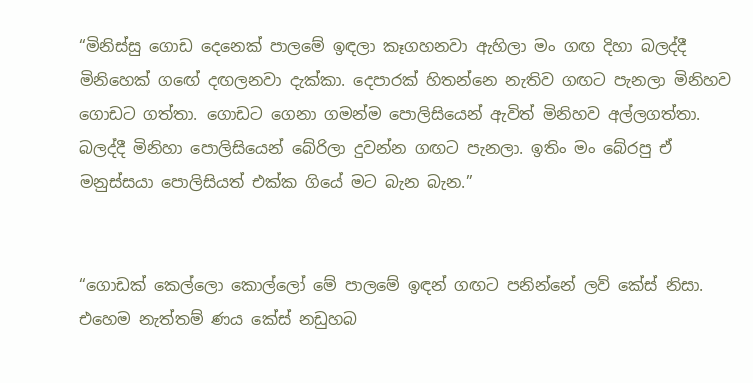“මිනිස්සු ගොඩ දෙනෙක් පාලමේ ඉඳලා කෑගහනවා ඇහිලා මං ගඟ දිහා බලද්දී මිනිහෙක් ගඟේ දඟලනවා දැක්කා. දෙපාරක් හිතන්නෙ නැතිව ගඟට පැනලා මිනිහව ගොඩට ගත්තා. ගොඩට ගෙනා ගමන්ම පොලිසියෙන් ඇවිත් මිනිහව අල්ලගත්තා. බලද්දී මිනිහා පොලිසියෙන් බේරිලා දුවන්න ගඟට පැනලා. ඉතිං මං බේරපු ඒ මනුස්සයා පොලිසියත් එක්ක ගියේ මට බැන බැන.”


“ගොඩක් කෙල්ලො කොල්ලෝ මේ පාලමේ ඉඳන් ගඟට පනින්නේ ලව් කේස් නිසා. එහෙම නැත්තම් ණය කේස් නඩුහබ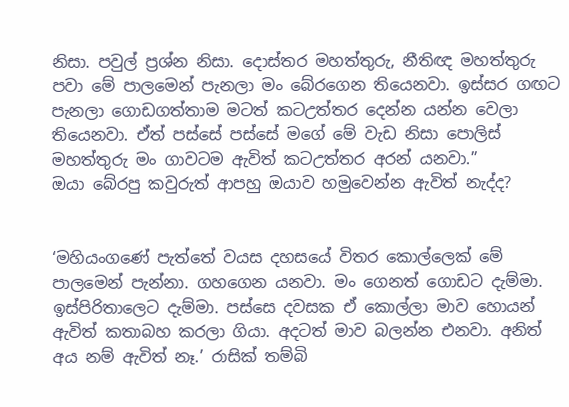නිසා. පවුල් ප්‍රශ්න නිසා. දොස්තර මහත්තුරු, නීතිඥ මහත්තුරු පවා මේ පාලමෙන් පැනලා මං බේරගෙන තියෙනවා. ඉස්සර ගඟට පැනලා ගොඩගත්තාම මටත් කටඋත්තර දෙන්න යන්න වෙලා තියෙනවා. ඒත් පස්සේ පස්සේ මගේ මේ වැඩ නිසා පොලිස් මහත්තුරු මං ගාවටම ඇවිත් කටඋත්තර අරන් යනවා.”
ඔයා බේරපු කවුරුත් ආපහු ඔයාව හමුවෙන්න ඇවිත් නැද්ද?


‘මහියංගණේ පැත්තේ වයස දහසයේ විතර කොල්ලෙක් මේ පාලමෙන් පැන්නා. ගහගෙන යනවා. මං ගෙනත් ගොඩට දැම්මා. ඉස්පිරිතාලෙට දැම්මා. පස්සෙ දවසක ඒ කොල්ලා මාව හොයන් ඇවිත් කතාබහ කරලා ගියා. අදටත් මාව බලන්න එනවා. අනිත් අය නම් ඇවිත් නෑ.’ රාසික් තම්බි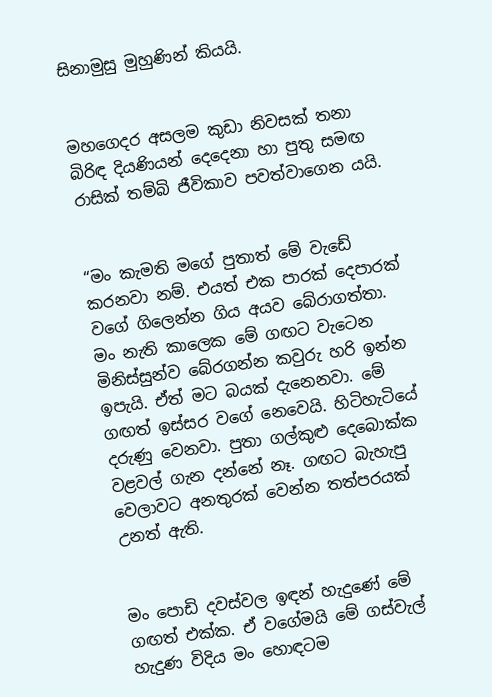සිනාමුසු මුහුණින් කියයි.


මහගෙදර අසලම කුඩා නිවසක් තනා බිරිඳ දියණියන් දෙදෙනා හා පුතු සමඟ රාසික් තම්බි ජීවිකාව පවත්වාගෙන යයි.


“මං කැමති මගේ පුතාත් මේ වැඩේ කරනවා නම්. එයත් එක පාරක් දෙපාරක් වගේ ගිලෙන්න ගිය අයව බේරාගත්තා. මං නැති කාලෙක මේ ගඟට වැටෙන මිනිස්සුන්ව බේරගන්න කවුරු හරි ඉන්න ඉපැයි. ඒත් මට බයක් දැනෙනවා. මේ ගඟත් ඉස්සර වගේ නෙවෙයි. හිටිහැටියේ දරුණු වෙනවා. පුතා ගල්කුළු දෙබොක්ක වළවල් ගැන දන්නේ නෑ. ගඟට බැහැපු වෙලාවට අනතුරක් වෙන්න තත්පරයක් උනත් ඇති.


මං පොඩි දවස්වල ඉඳන් හැදුණේ මේ ගඟත් එක්ක. ඒ වගේමයි මේ ගස්වැල් හැදුණ විදිය මං හොඳටම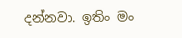දන්නවා. ඉතිං මං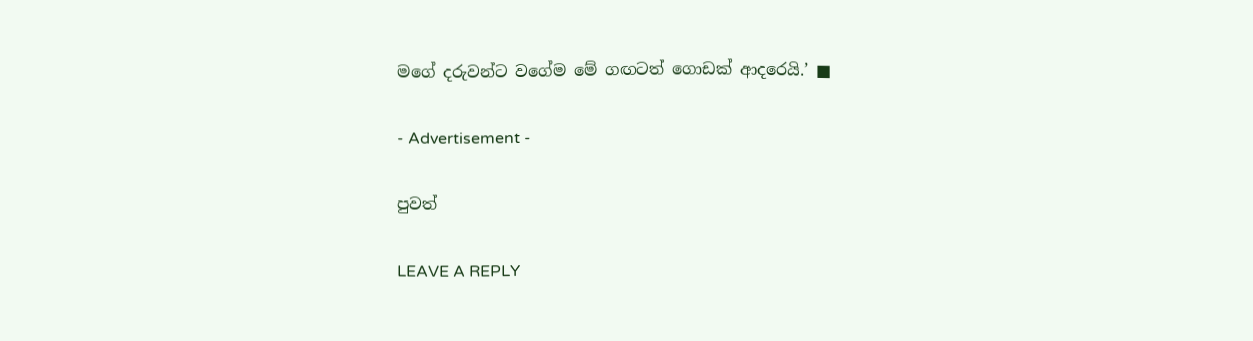මගේ දරුවන්ට වගේම මේ ගඟටත් ගොඩක් ආදරෙයි.’ ■

- Advertisement -

පුවත්

LEAVE A REPLY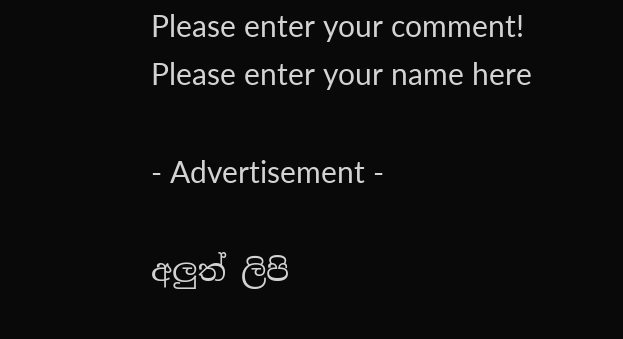Please enter your comment!
Please enter your name here

- Advertisement -

අලුත් ලිපි